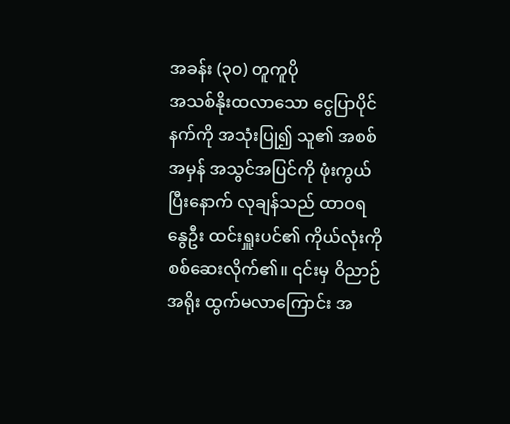အခန်း (၃၀) တူကူပို
အသစ်နိုးထလာသော ငွေပြာပိုင်နက်ကို အသုံးပြု၍ သူ၏ အစစ်အမှန် အသွင်အပြင်ကို ဖုံးကွယ်ပြီးနောက် လုချန်သည် ထာဝရနွေဦး ထင်းရှူးပင်၏ ကိုယ်လုံးကို စစ်ဆေးလိုက်၏။ ၎င်းမှ ဝိညာဉ်အရိုး ထွက်မလာကြောင်း အ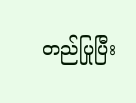တည်ပြုပြီး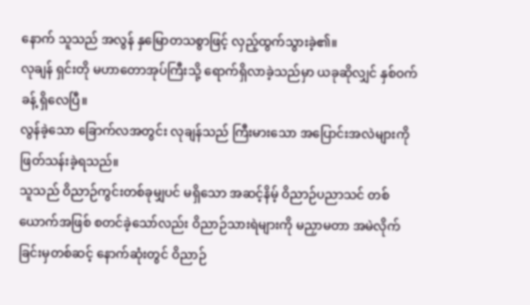နောက် သူသည် အလွန် နှမြောတသစွာဖြင့် လှည့်ထွက်သွားခဲ့၏။
လုချန် ရှင်းတို မဟာတောအုပ်ကြီးသို့ ရောက်ရှိလာခဲ့သည်မှာ ယခုဆိုလျှင် နှစ်ဝက်ခန့် ရှိလေပြီ။
လွန်ခဲ့သော ခြောက်လအတွင်း လုချန်သည် ကြီးမားသော အပြောင်းအလဲများကို ဖြတ်သန်းခဲ့ရသည်။
သူသည် ဝိညာဉ်ကွင်းတစ်ခုမျှပင် မရှိသော အဆင့်နိမ့် ဝိညာဉ်ပညာသင် တစ်ယောက်အဖြစ် စတင်ခဲ့သော်လည်း ဝိညာဉ်သားရဲများကို မညှာမတာ အမဲလိုက်ခြင်းမှတစ်ဆင့် နောက်ဆုံးတွင် ဝိညာဉ်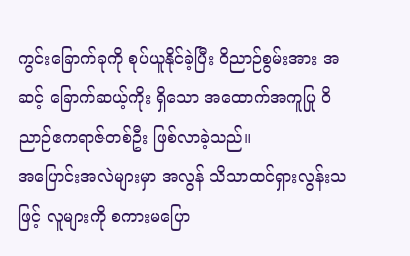ကွင်းခြောက်ခုကို စုပ်ယူနိုင်ခဲ့ပြီး ဝိညာဉ်စွမ်းအား အဆင့် ခြောက်ဆယ့်ကိုး ရှိသော အထောက်အကူပြု ဝိညာဉ်ဧကရာဇ်တစ်ဦး ဖြစ်လာခဲ့သည်။
အပြောင်းအလဲများမှာ အလွန် သိသာထင်ရှားလွန်းသဖြင့် လူများကို စကားမပြော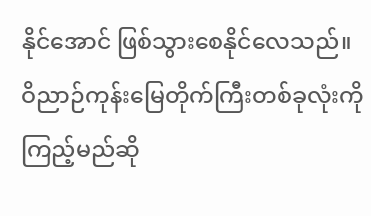နိုင်အောင် ဖြစ်သွားစေနိုင်လေသည်။
ဝိညာဉ်ကုန်းမြေတိုက်ကြီးတစ်ခုလုံးကို ကြည့်မည်ဆို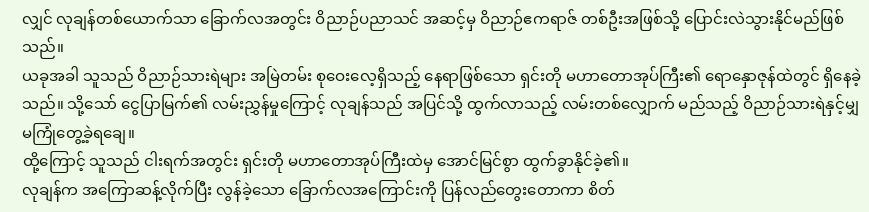လျှင် လုချန်တစ်ယောက်သာ ခြောက်လအတွင်း ဝိညာဉ်ပညာသင် အဆင့်မှ ဝိညာဉ်ဧကရာဇ် တစ်ဦးအဖြစ်သို့ ပြောင်းလဲသွားနိုင်မည်ဖြစ်သည်။
ယခုအခါ သူသည် ဝိညာဉ်သားရဲများ အမြဲတမ်း စုဝေးလေ့ရှိသည့် နေရာဖြစ်သော ရှင်းတို မဟာတောအုပ်ကြီး၏ ရောနှောဇုန်ထဲတွင် ရှိနေခဲ့သည်။ သို့သော် ငွေပြာမြက်၏ လမ်းညွှန်မှုကြောင့် လုချန်သည် အပြင်သို့ ထွက်လာသည့် လမ်းတစ်လျှောက် မည်သည့် ဝိညာဉ်သားရဲနှင့်မျှ မကြုံတွေ့ခဲ့ရချေ။
ထို့ကြောင့် သူသည် ငါးရက်အတွင်း ရှင်းတို မဟာတောအုပ်ကြီးထဲမှ အောင်မြင်စွာ ထွက်ခွာနိုင်ခဲ့၏။
လုချန်က အကြောဆန့်လိုက်ပြီး လွန်ခဲ့သော ခြောက်လအကြောင်းကို ပြန်လည်တွေးတောကာ စိတ်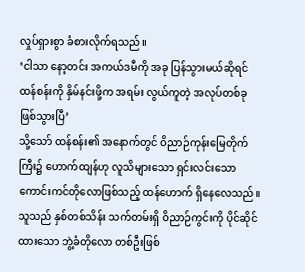လှုပ်ရှားစွာ ခံစားလိုက်ရသည်။
‘ငါသာ နော့တင်း အကယ်ဒမီကို အခု ပြန်သွားမယ်ဆိုရင် ထန်စန်းကို နှိမ်နင်းဖို့က အရမ်း လွယ်ကူတဲ့ အလုပ်တစ်ခု ဖြစ်သွားပြီ’
သို့သော် ထန်စန်း၏ အနောက်တွင် ဝိညာဉ်ကုန်းမြေတိုက်ကြီး၌ ဟောက်ထျန်ဟု လူသိများသော ရှင်းလင်းသော ကောင်းကင်တိုလောဖြစ်သည့် ထန်ဟောက် ရှိနေလေသည်။ သူသည် နှစ်တစ်သိန်း သက်တမ်းရှိ ဝိညာဉ်ကွင်းကို ပိုင်ဆိုင်ထားသော ဘွဲ့ခံတိုလော တစ်ဦးဖြစ်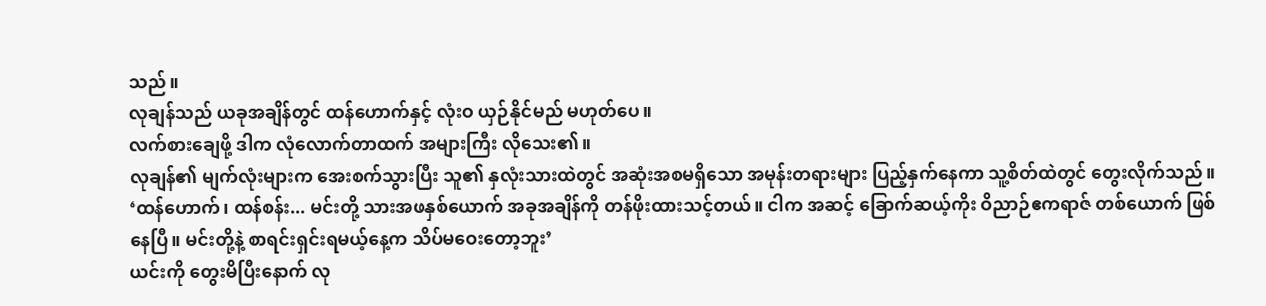သည်။
လုချန်သည် ယခုအချိန်တွင် ထန်ဟောက်နှင့် လုံးဝ ယှဉ်နိုင်မည် မဟုတ်ပေ။
လက်စားချေဖို့ ဒါက လုံလောက်တာထက် အများကြီး လိုသေး၏။
လုချန်၏ မျက်လုံးများက အေးစက်သွားပြီး သူ၏ နှလုံးသားထဲတွင် အဆုံးအစမရှိသော အမုန်းတရားများ ပြည့်နှက်နေကာ သူ့စိတ်ထဲတွင် တွေးလိုက်သည်။
‘ထန်ဟောက်၊ ထန်စန်း... မင်းတို့ သားအဖနှစ်ယောက် အခုအချိန်ကို တန်ဖိုးထားသင့်တယ်။ ငါက အဆင့် ခြောက်ဆယ့်ကိုး ဝိညာဉ်ဧကရာဇ် တစ်ယောက် ဖြစ်နေပြီ။ မင်းတို့နဲ့ စာရင်းရှင်းရမယ့်နေ့က သိပ်မဝေးတော့ဘူး’
ယင်းကို တွေးမိပြီးနောက် လု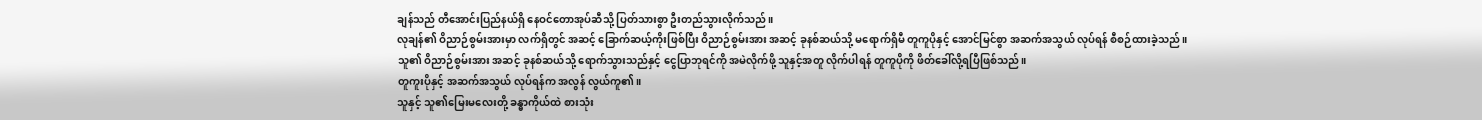ချန်သည် တီအောင်းပြည်နယ်ရှိ နေဝင်တောအုပ်ဆီသို့ ပြတ်သားစွာ ဦးတည်သွားလိုက်သည်။
လုချန်၏ ဝိညာဉ်စွမ်းအားမှာ လက်ရှိတွင် အဆင့် ခြောက်ဆယ့်ကိုးဖြစ်ပြီး ဝိညာဉ်စွမ်းအား အဆင့် ခုနစ်ဆယ်သို့ မရောက်ရှိမီ တူကူပိုနှင့် အောင်မြင်စွာ အဆက်အသွယ် လုပ်ရန် စီစဉ်ထားခဲ့သည်။
သူ၏ ဝိညာဉ်စွမ်းအား အဆင့် ခုနစ်ဆယ်သို့ ရောက်သွားသည်နှင့် ငွေပြာဘုရင်ကို အမဲလိုက်ဖို့ သူနှင့်အတူ လိုက်ပါရန် တူကူပိုကို ဖိတ်ခေါ်လို့ရပြီဖြစ်သည်။
တူကူးပိုနှင့် အဆက်အသွယ် လုပ်ရန်က အလွန် လွယ်ကူ၏။
သူနှင့် သူ၏မြေးမလေးတို့ ခန္ဓာကိုယ်ထဲ စားသုံး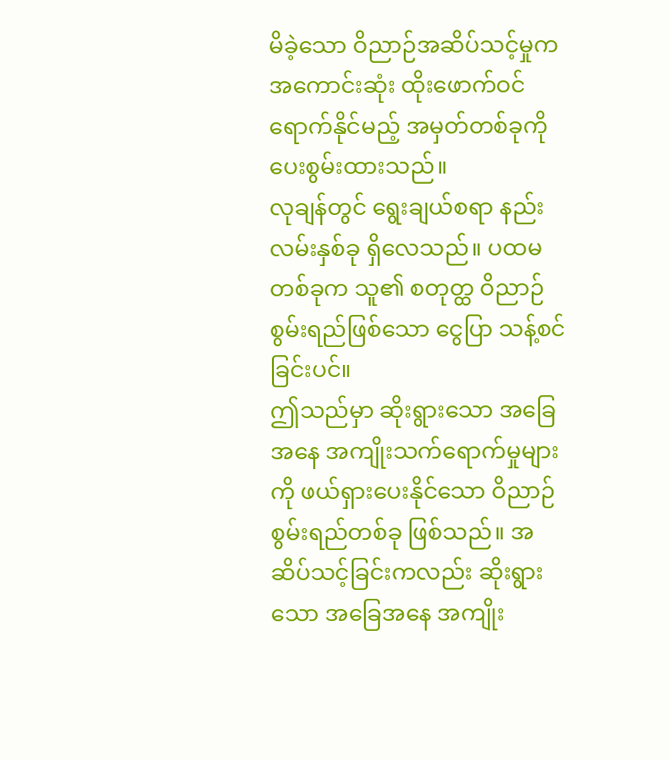မိခဲ့သော ဝိညာဉ်အဆိပ်သင့်မှုက အကောင်းဆုံး ထိုးဖောက်ဝင်ရောက်နိုင်မည့် အမှတ်တစ်ခုကို ပေးစွမ်းထားသည်။
လုချန်တွင် ရွေးချယ်စရာ နည်းလမ်းနှစ်ခု ရှိလေသည်။ ပထမတစ်ခုက သူ၏ စတုတ္ထ ဝိညာဉ်စွမ်းရည်ဖြစ်သော ငွေပြာ သန့်စင်ခြင်းပင်။
ဤသည်မှာ ဆိုးရွားသော အခြေအနေ အကျိုးသက်ရောက်မှုများကို ဖယ်ရှားပေးနိုင်သော ဝိညာဉ်စွမ်းရည်တစ်ခု ဖြစ်သည်။ အဆိပ်သင့်ခြင်းကလည်း ဆိုးရွားသော အခြေအနေ အကျိုး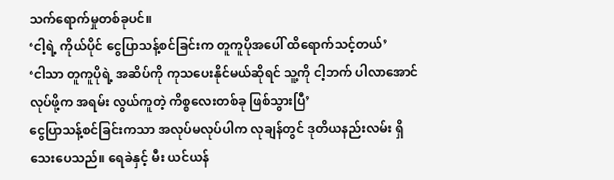သက်ရောက်မှုတစ်ခုပင်။
‘ငါ့ရဲ့ ကိုယ်ပိုင် ငွေပြာသန့်စင်ခြင်းက တူကူပိုအပေါ် ထိရောက်သင့်တယ်’
‘ငါသာ တူကူပိုရဲ့ အဆိပ်ကို ကုသပေးနိုင်မယ်ဆိုရင် သူ့ကို ငါ့ဘက် ပါလာအောင် လုပ်ဖို့က အရမ်း လွယ်ကူတဲ့ ကိစ္စလေးတစ်ခု ဖြစ်သွားပြီ’
ငွေပြာသန့်စင်ခြင်းကသာ အလုပ်မလုပ်ပါက လုချန်တွင် ဒုတိယနည်းလမ်း ရှိသေးပေသည်။ ရေခဲနှင့် မီး ယင်ယန်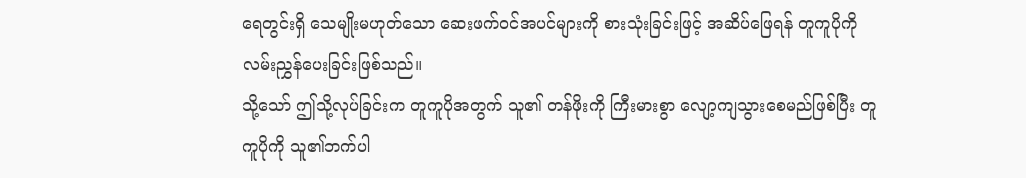ရေတွင်းရှိ သေမျိုးမဟုတ်သော ဆေးဖက်ဝင်အပင်များကို စားသုံးခြင်းဖြင့် အဆိပ်ဖြေရန် တူကူပိုကို လမ်းညွှန်ပေးခြင်းဖြစ်သည်။
သို့သော် ဤသို့လုပ်ခြင်းက တူကူပိုအတွက် သူ၏ တန်ဖိုးကို ကြီးမားစွာ လျော့ကျသွားစေမည်ဖြစ်ပြီး တူကူပိုကို သူ၏ဘက်ပါ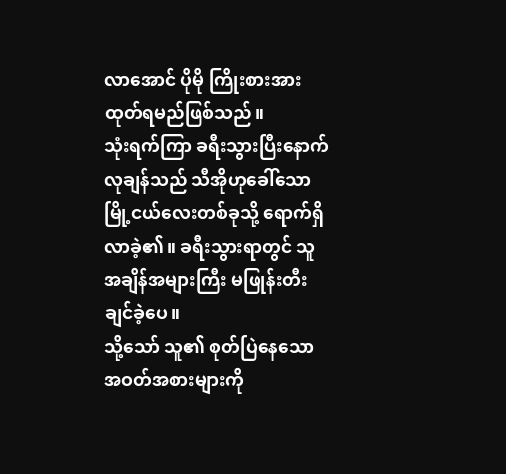လာအောင် ပိုမို ကြိုးစားအားထုတ်ရမည်ဖြစ်သည်။
သုံးရက်ကြာ ခရီးသွားပြီးနောက် လုချန်သည် သီအိုဟုခေါ်သော မြို့ငယ်လေးတစ်ခုသို့ ရောက်ရှိလာခဲ့၏။ ခရီးသွားရာတွင် သူ အချိန်အများကြီး မဖြုန်းတီးချင်ခဲ့ပေ။
သို့သော် သူ၏ စုတ်ပြဲနေသော အဝတ်အစားများကို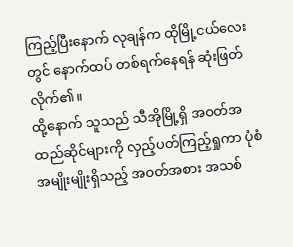ကြည့်ပြီးနောက် လုချန်က ထိုမြို့ငယ်လေးတွင် နောက်ထပ် တစ်ရက်နေရန် ဆုံးဖြတ်လိုက်၏။
ထို့နောက် သူသည် သီအိုမြို့ရှိ အဝတ်အထည်ဆိုင်များကို လှည့်ပတ်ကြည့်ရှုကာ ပုံစံအမျိုးမျိုးရှိသည့် အဝတ်အစား အသစ်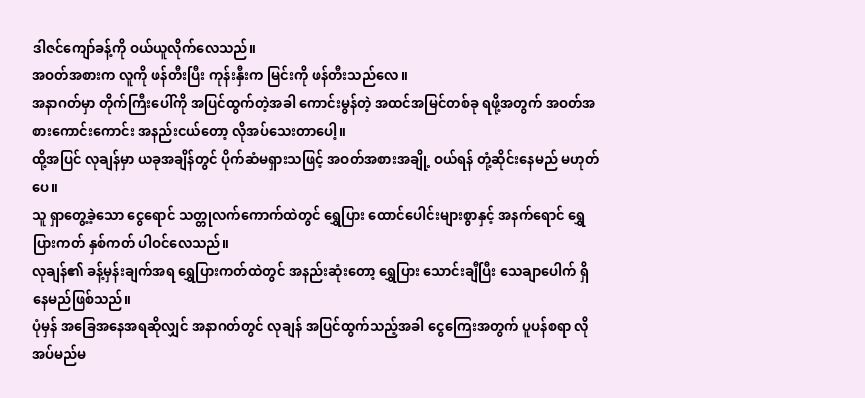ဒါဇင်ကျော်ခန့်ကို ဝယ်ယူလိုက်လေသည်။
အဝတ်အစားက လူကို ဖန်တီးပြီး ကုန်းနှီးက မြင်းကို ဖန်တီးသည်လေ။
အနာဂတ်မှာ တိုက်ကြီးပေါ်ကို အပြင်ထွက်တဲ့အခါ ကောင်းမွန်တဲ့ အထင်အမြင်တစ်ခု ရဖို့အတွက် အဝတ်အစားကောင်းကောင်း အနည်းငယ်တော့ လိုအပ်သေးတာပေါ့။
ထို့အပြင် လုချန်မှာ ယခုအချိန်တွင် ပိုက်ဆံမရှားသဖြင့် အဝတ်အစားအချို့ ဝယ်ရန် တုံ့ဆိုင်းနေမည် မဟုတ်ပေ။
သူ ရှာတွေ့ခဲ့သော ငွေရောင် သတ္တုလက်ကောက်ထဲတွင် ရွှေပြား ထောင်ပေါင်းများစွာနှင့် အနက်ရောင် ရွှေပြားကတ် နှစ်ကတ် ပါဝင်လေသည်။
လုချန်၏ ခန့်မှန်းချက်အရ ရွှေပြားကတ်ထဲတွင် အနည်းဆုံးတော့ ရွှေပြား သောင်းချီပြီး သေချာပေါက် ရှိနေမည်ဖြစ်သည်။
ပုံမှန် အခြေအနေအရဆိုလျှင် အနာဂတ်တွင် လုချန် အပြင်ထွက်သည့်အခါ ငွေကြေးအတွက် ပူပန်စရာ လိုအပ်မည်မ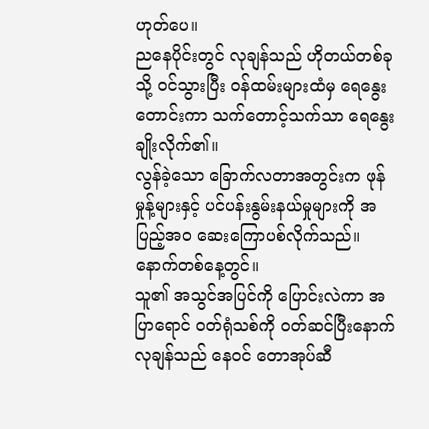ဟုတ်ပေ။
ညနေပိုင်းတွင် လုချန်သည် ဟိုတယ်တစ်ခုသို့ ဝင်သွားပြီး ဝန်ထမ်းများထံမှ ရေနွေးတောင်းကာ သက်တောင့်သက်သာ ရေနွေးချိုးလိုက်၏။
လွန်ခဲ့သော ခြောက်လတာအတွင်းက ဖုန်မှုန့်များနှင့် ပင်ပန်းနွမ်းနယ်မှုများကို အပြည့်အဝ ဆေးကြောပစ်လိုက်သည်။
နောက်တစ်နေ့တွင်။
သူ၏ အသွင်အပြင်ကို ပြောင်းလဲကာ အပြာရောင် ဝတ်ရုံသစ်ကို ဝတ်ဆင်ပြီးနောက် လုချန်သည် နေဝင် တောအုပ်ဆီ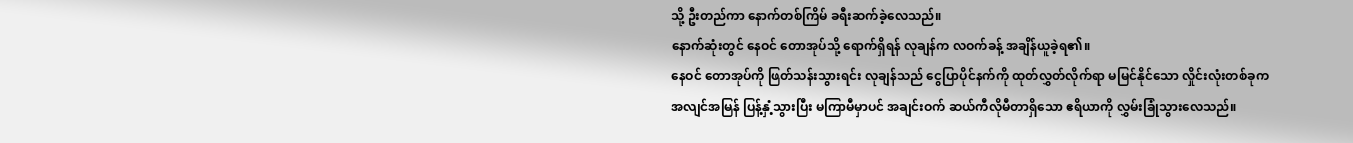သို့ ဦးတည်ကာ နောက်တစ်ကြိမ် ခရီးဆက်ခဲ့လေသည်။
နောက်ဆုံးတွင် နေဝင် တောအုပ်သို့ ရောက်ရှိရန် လုချန်က လဝက်ခန့် အချိန်ယူခဲ့ရ၏။
နေဝင် တောအုပ်ကို ဖြတ်သန်းသွားရင်း လုချန်သည် ငွေပြာပိုင်နက်ကို ထုတ်လွှတ်လိုက်ရာ မမြင်နိုင်သော လှိုင်းလုံးတစ်ခုက အလျင်အမြန် ပြန့်နှံ့သွားပြီး မကြာမီမှာပင် အချင်းဝက် ဆယ်ကီလိုမီတာရှိသော ဧရိယာကို လွှမ်းခြုံသွားလေသည်။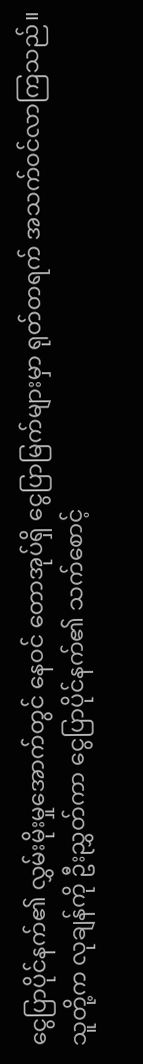ငွေပြာပိုင်နက်၏ လွှမ်းမိုးမှုအောက်တွင် နေဝင် တောအုပ်ရှိ ငွေပြာမြက်များမှာ ရုတ်တရက် အသက်ဝင်လာကြသည်။ သူတို့က လုချန်ကို ဦးညွှတ်ကာ ငွေပြာပိုင်နက်၏ သက်စောင့်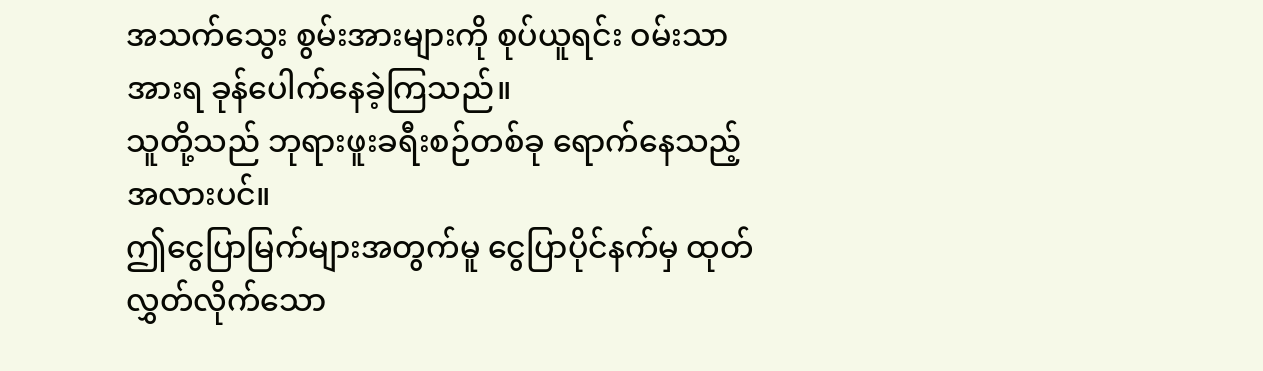အသက်သွေး စွမ်းအားများကို စုပ်ယူရင်း ဝမ်းသာအားရ ခုန်ပေါက်နေခဲ့ကြသည်။
သူတို့သည် ဘုရားဖူးခရီးစဉ်တစ်ခု ရောက်နေသည့်အလားပင်။
ဤငွေပြာမြက်များအတွက်မူ ငွေပြာပိုင်နက်မှ ထုတ်လွှတ်လိုက်သော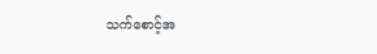သက်စောင့်အ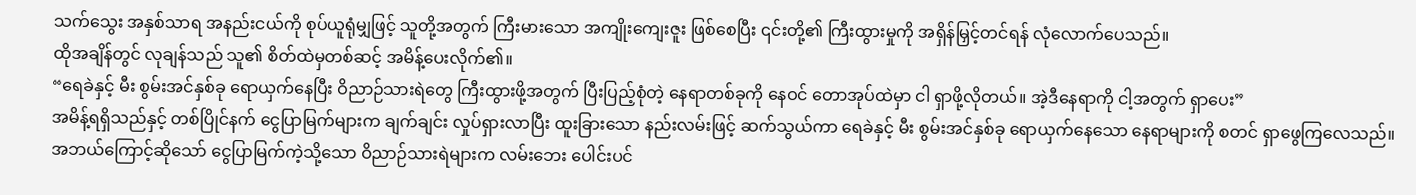သက်သွေး အနှစ်သာရ အနည်းငယ်ကို စုပ်ယူရုံမျှဖြင့် သူတို့အတွက် ကြီးမားသော အကျိုးကျေးဇူး ဖြစ်စေပြီး ၎င်းတို့၏ ကြီးထွားမှုကို အရှိန်မြှင့်တင်ရန် လုံလောက်ပေသည်။
ထိုအချိန်တွင် လုချန်သည် သူ၏ စိတ်ထဲမှတစ်ဆင့် အမိန့်ပေးလိုက်၏။
“ရေခဲနှင့် မီး စွမ်းအင်နှစ်ခု ရောယှက်နေပြီး ဝိညာဉ်သားရဲတွေ ကြီးထွားဖို့အတွက် ပြီးပြည့်စုံတဲ့ နေရာတစ်ခုကို နေဝင် တောအုပ်ထဲမှာ ငါ ရှာဖို့လိုတယ်။ အဲ့ဒီနေရာကို ငါ့အတွက် ရှာပေး”
အမိန့်ရရှိသည်နှင့် တစ်ပြိုင်နက် ငွေပြာမြက်များက ချက်ချင်း လှုပ်ရှားလာပြီး ထူးခြားသော နည်းလမ်းဖြင့် ဆက်သွယ်ကာ ရေခဲနှင့် မီး စွမ်းအင်နှစ်ခု ရောယှက်နေသော နေရာများကို စတင် ရှာဖွေကြလေသည်။
အဘယ်ကြောင့်ဆိုသော် ငွေပြာမြက်ကဲ့သို့သော ဝိညာဉ်သားရဲများက လမ်းဘေး ပေါင်းပင်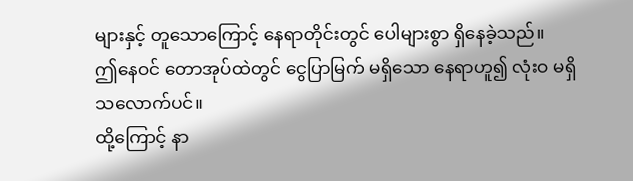များနှင့် တူသောကြောင့် နေရာတိုင်းတွင် ပေါများစွာ ရှိနေခဲ့သည်။
ဤနေဝင် တောအုပ်ထဲတွင် ငွေပြာမြက် မရှိသော နေရာဟူ၍ လုံးဝ မရှိသလောက်ပင်။
ထို့ကြောင့် နာ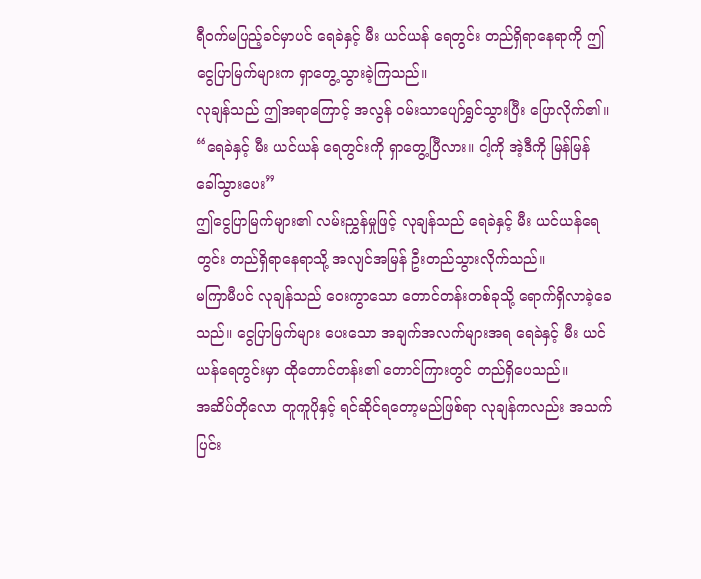ရီဝက်မပြည့်ခင်မှာပင် ရေခဲနှင့် မီး ယင်ယန် ရေတွင်း တည်ရှိရာနေရာကို ဤငွေပြာမြက်များက ရှာတွေ့သွားခဲ့ကြသည်။
လုချန်သည် ဤအရာကြောင့် အလွန် ဝမ်းသာပျော်ရွှင်သွားပြီး ပြောလိုက်၏။
“ရေခဲနှင့် မီး ယင်ယန် ရေတွင်းကို ရှာတွေ့ပြီလား။ ငါ့ကို အဲ့ဒီကို မြန်မြန် ခေါ်သွားပေး”
ဤငွေပြာမြက်များ၏ လမ်းညွှန်မှုဖြင့် လုချန်သည် ရေခဲနှင့် မီး ယင်ယန်ရေတွင်း တည်ရှိရာနေရာသို့ အလျင်အမြန် ဦးတည်သွားလိုက်သည်။
မကြာမီပင် လုချန်သည် ဝေးကွာသော တောင်တန်းတစ်ခုသို့ ရောက်ရှိလာခဲ့ခေသည်။ ငွေပြာမြက်များ ပေးသော အချက်အလက်များအရ ရေခဲနှင့် မီး ယင်ယန်ရေတွင်းမှာ ထိုတောင်တန်း၏ တောင်ကြားတွင် တည်ရှိပေသည်။
အဆိပ်တိုလော တူကူပိုနှင့် ရင်ဆိုင်ရတော့မည်ဖြစ်ရာ လုချန်ကလည်း အသက်ပြင်း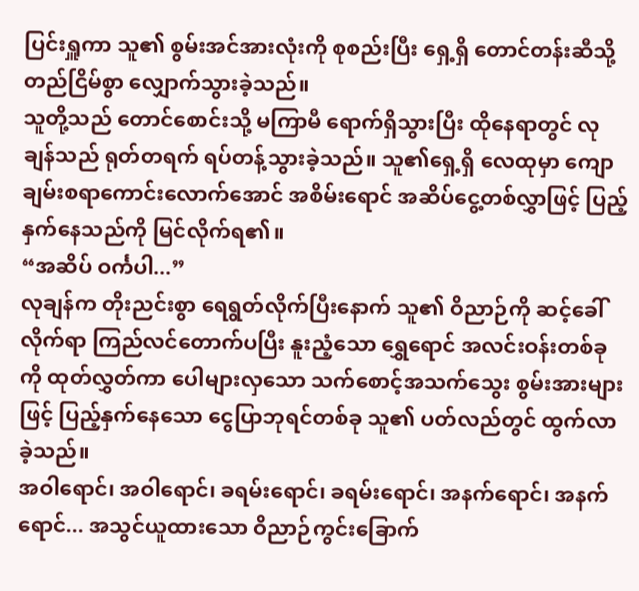ပြင်းရှူကာ သူ၏ စွမ်းအင်အားလုံးကို စုစည်းပြီး ရှေ့ရှိ တောင်တန်းဆီသို့ တည်ငြိမ်စွာ လျှောက်သွားခဲ့သည်။
သူတို့သည် တောင်စောင်းသို့ မကြာမီ ရောက်ရှိသွားပြီး ထိုနေရာတွင် လုချန်သည် ရုတ်တရက် ရပ်တန့်သွားခဲ့သည်။ သူ၏ရှေ့ရှိ လေထုမှာ ကျောချမ်းစရာကောင်းလောက်အောင် အစိမ်းရောင် အဆိပ်ငွေ့တစ်လွှာဖြင့် ပြည့်နှက်နေသည်ကို မြင်လိုက်ရ၏။
“အဆိပ် ဝင်္ကပါ...”
လုချန်က တိုးညင်းစွာ ရေရွတ်လိုက်ပြီးနောက် သူ၏ ဝိညာဉ်ကို ဆင့်ခေါ်လိုက်ရာ ကြည်လင်တောက်ပပြီး နူးညံ့သော ရွှေရောင် အလင်းဝန်းတစ်ခုကို ထုတ်လွှတ်ကာ ပေါများလှသော သက်စောင့်အသက်သွေး စွမ်းအားများဖြင့် ပြည့်နှက်နေသော ငွေပြာဘုရင်တစ်ခု သူ၏ ပတ်လည်တွင် ထွက်လာခဲ့သည်။
အဝါရောင်၊ အဝါရောင်၊ ခရမ်းရောင်၊ ခရမ်းရောင်၊ အနက်ရောင်၊ အနက်ရောင်... အသွင်ယူထားသော ဝိညာဉ်ကွင်းခြောက်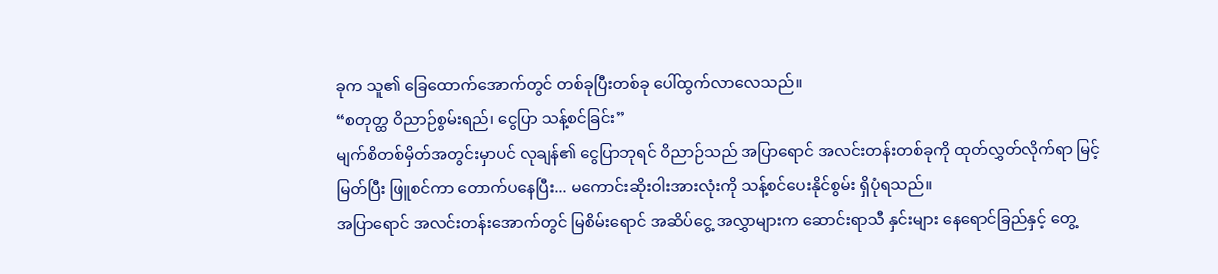ခုက သူ၏ ခြေထောက်အောက်တွင် တစ်ခုပြီးတစ်ခု ပေါ်ထွက်လာလေသည်။
“စတုတ္ထ ဝိညာဉ်စွမ်းရည်၊ ငွေပြာ သန့်စင်ခြင်း”
မျက်စိတစ်မှိတ်အတွင်းမှာပင် လုချန်၏ ငွေပြာဘုရင် ဝိညာဉ်သည် အပြာရောင် အလင်းတန်းတစ်ခုကို ထုတ်လွှတ်လိုက်ရာ မြင့်မြတ်ပြီး ဖြူစင်ကာ တောက်ပနေပြီး... မကောင်းဆိုးဝါးအားလုံးကို သန့်စင်ပေးနိုင်စွမ်း ရှိပုံရသည်။
အပြာရောင် အလင်းတန်းအောက်တွင် မြစိမ်းရောင် အဆိပ်ငွေ့ အလွှာများက ဆောင်းရာသီ နှင်းများ နေရောင်ခြည်နှင့် တွေ့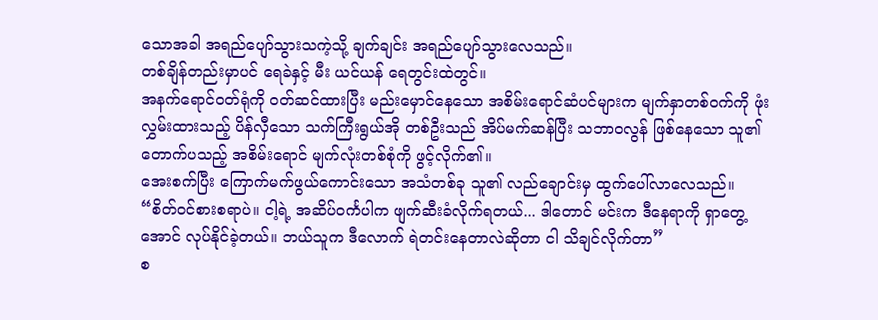သောအခါ အရည်ပျော်သွားသကဲ့သို့ ချက်ချင်း အရည်ပျော်သွားလေသည်။
တစ်ချိန်တည်းမှာပင် ရေခဲနှင့် မီး ယင်ယန် ရေတွင်းထဲတွင်။
အနက်ရောင်ဝတ်ရုံကို ဝတ်ဆင်ထားပြီး မည်းမှောင်နေသော အစိမ်းရောင်ဆံပင်များက မျက်နှာတစ်ဝက်ကို ဖုံးလွှမ်းထားသည့် ပိန်လှီသော သက်ကြီးရွယ်အို တစ်ဦးသည် အိပ်မက်ဆန်ပြီး သဘာဝလွန် ဖြစ်နေသော သူ၏ တောက်ပသည့် အစိမ်းရောင် မျက်လုံးတစ်စုံကို ဖွင့်လိုက်၏။
အေးစက်ပြီး ကြောက်မက်ဖွယ်ကောင်းသော အသံတစ်ခု သူ၏ လည်ချောင်းမှ ထွက်ပေါ်လာလေသည်။
“စိတ်ဝင်စားစရာပဲ။ ငါ့ရဲ့ အဆိပ်ဝင်္ကပါက ဖျက်ဆီးခံလိုက်ရတယ်... ဒါတောင် မင်းက ဒီနေရာကို ရှာတွေ့အောင် လုပ်နိုင်ခဲ့တယ်။ ဘယ်သူက ဒီလောက် ရဲတင်းနေတာလဲဆိုတာ ငါ သိချင်လိုက်တာ”
စ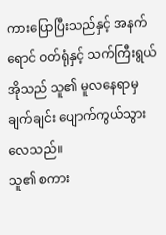ကားပြောပြီးသည်နှင့် အနက်ရောင် ဝတ်ရုံနှင့် သက်ကြီးရွယ်အိုသည် သူ၏ မူလနေရာမှ ချက်ချင်း ပျောက်ကွယ်သွားလေသည်။
သူ၏ စကား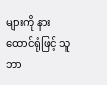များကို နားထောင်ရုံဖြင့် သူ ဘာ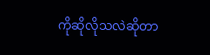ကိုဆိုလိုသလဲဆိုတာ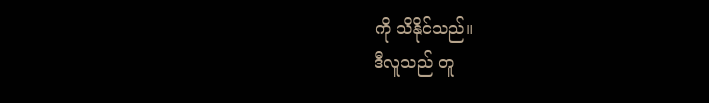ကို သိနိုင်သည်။
ဒီလူသည် တူ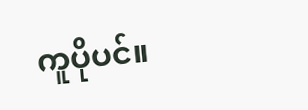ကူပိုပင်။